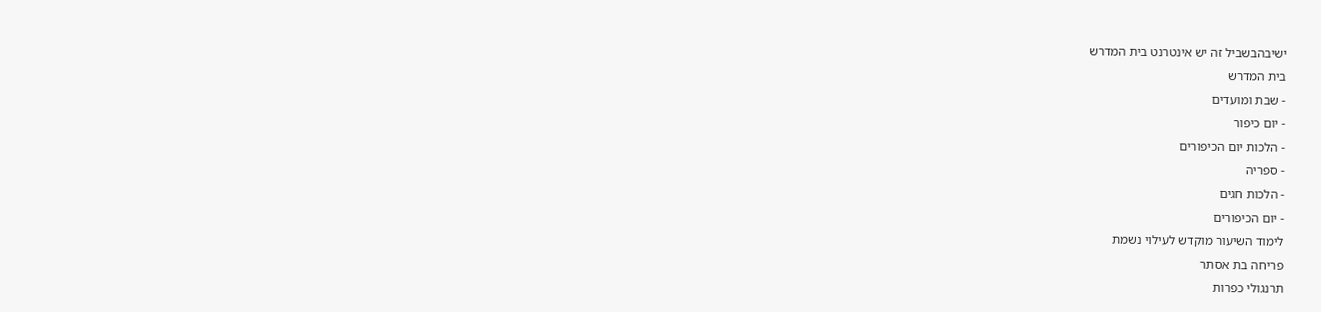ישיבהבשביל זה יש אינטרנט בית המדרש
בית המדרש
- שבת ומועדים
- יום כיפור
- הלכות יום הכיפורים
- ספריה
- הלכות חגים
- יום הכיפורים
לימוד השיעור מוקדש לעילוי נשמת
פריחה בת אסתר
תרנגולי כפרות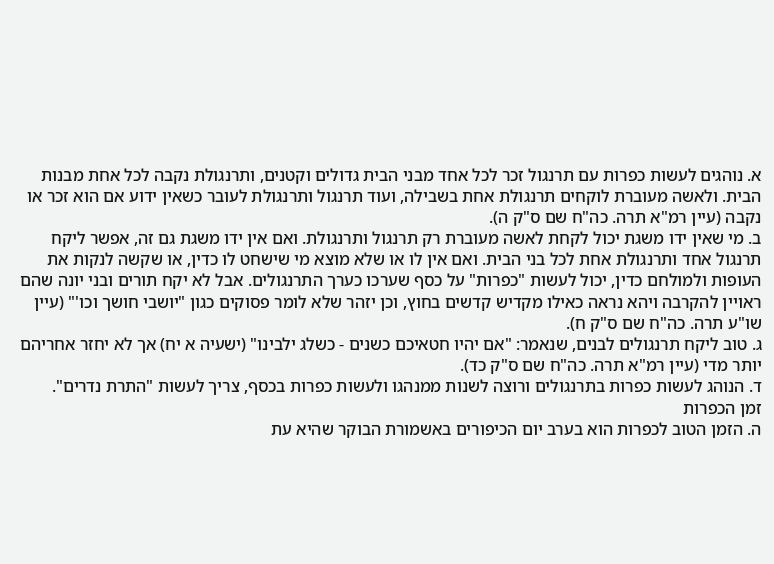א. נוהגים לעשות כפרות עם תרנגול זכר לכל אחד מבני הבית גדולים וקטנים, ותרנגולת נקבה לכל אחת מבנות הבית. ולאשה מעוברת לוקחים תרנגולת אחת בשבילה, ועוד תרנגול ותרנגולת לעובר כשאין ידוע אם הוא זכר או נקבה (עיין רמ"א תרה. כה"ח שם ס"ק ה).
ב. מי שאין ידו משגת יכול לקחת לאשה מעוברת רק תרנגול ותרנגולת. ואם אין ידו משגת גם זה, אפשר ליקח תרנגול אחד ותרנגולת אחת לכל בני הבית. ואם אין לו או שלא מוצא מי שישחט לו כדין, או שקשה לנקות את העופות ולמולחם כדין, יכול לעשות "כפרות" על כסף שערכו כערך התרנגולים. אבל לא יקח תורים ובני יונה שהם ראויין להקרבה ויהא נראה כאילו מקדיש קדשים בחוץ, וכן יזהר שלא לומר פסוקים כגון "יושבי חושך וכו'" (עיין שו"ע תרה. כה"ח שם ס"ק ח).
ג. טוב ליקח תרנגולים לבנים, שנאמר: "אם יהיו חטאיכם כשנים - כשלג ילבינו" (ישעיה א יח) אך לא יחזר אחריהם יותר מדי (עיין רמ"א תרה. כה"ח שם ס"ק כד).
ד. הנוהג לעשות כפרות בתרנגולים ורוצה לשנות ממנהגו ולעשות כפרות בכסף, צריך לעשות "התרת נדרים".
זמן הכפרות
ה. הזמן הטוב לכפרות הוא בערב יום הכיפורים באשמורת הבוקר שהיא עת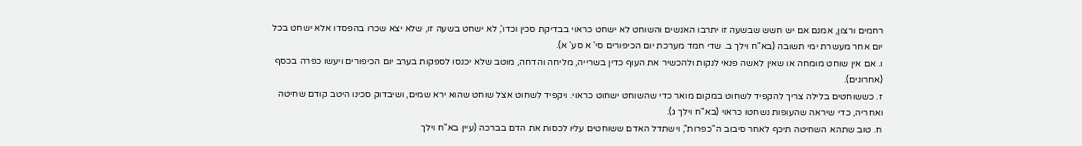רחמים ורצון, אמנם אם יש חשש שבשעה זו יתרבו האנשים והשוחט לא ישחט כראוי בבדיקת סכין וכדו', לא ישחט בשעה זו, שלא יצא שכרו בהפסדו אלא ישחט בכל יום אחר מעשרת ימי תשובה (בא"ח וילך ב. שדי חמד מערכת יום הכיפורים סי' א סע' א).
ו. אם אין שוחט מומחה או שאין לאשה פנאי לנקות ולהכשיר את העוף כדין בשרייה, מליחה והדחה, מוטב שלא יכנסו לספקות בערב יום הכיפורים ויעשו כפרה בכסף (אחרונים).
ז. כששוחטים בלילה צריך להקפיד לשחוט במקום מואר כדי שהשוחט ישחוט כראוי. ויקפיד לשחוט אצל שוחט שהוא ירא שמים, ושיבדוק סכינו היטב קודם שחיטה ואחריה, כדי שיראה שהעופות נשחטו כראוי (בא"ח וילך ג).
ח. טוב שתהא השחיטה תיכף לאחר סיבוב ה"כפרות", וישתדל האדם ששוחטים עליו לכסות את הדם בברכה (עיין בא"ח וילך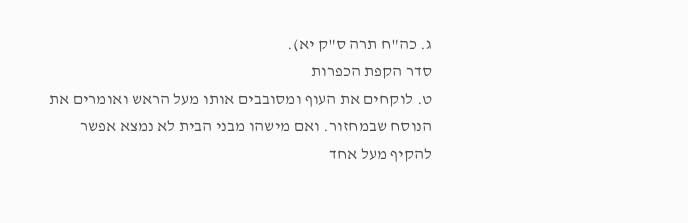ג. כה"ח תרה ס"ק יא).
סדר הקפת הכפרות
ט. לוקחים את העוף ומסובבים אותו מעל הראש ואומרים את הנוסח שבמחזור. ואם מישהו מבני הבית לא נמצא אפשר להקיף מעל אחד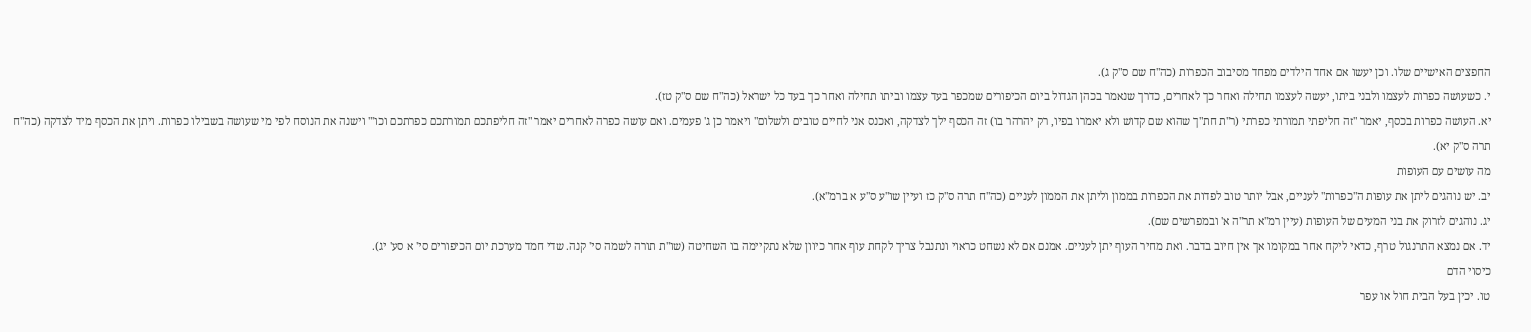החפצים האישיים שלו. וכן יעשו אם אחד הילדים מפחד מסיבוב הכפרות (כה"ח שם ס"ק ג).
י. כשעושה כפרות לעצמו ולבני ביתו, יעשה לעצמו תחילה ואחר כך לאחרים, כדרך שנאמר בכהן הגדול ביום הכיפורים שמכפר בעד עצמו וביתו תחילה ואחר כך בעד כל ישראל (כה"ח שם ס"ק טז).
יא. העושה כפרות בכסף, יאמר "זה חליפתי תמורתי כפרתי (ר"ת חת"ך שהוא שם קדוש ולא יאמרו בפיו, רק יהרהר בו) זה הכסף ילך לצדקה, ואכנס אני לחיים טובים ולשלום" ויאמר כן ג' פעמים. ואם עושה כפרה לאחרים יאמר "זה חליפתכם תמורתכם כפרתכם וכו'" וישנה את הנוסח לפי מי שעושה בשבילו כפרות. ויתן את הכסף מיד לצדקה (כה"ח תרה ס"ק יא).
מה עושים עם העופות
יב. יש נוהגים ליתן את עופות ה"כפרות" לעניים, אבל יותר טוב לפדות את הכפרות בממון וליתן את הממון לעניים (כה"ח תרה ס"ק כז ועיין שו"ע ס"ע א ברמ"א).
יג. נוהגים לזרוק את בני המעים של העופות (עיין רמ"א תר"ה א' ובמפרשים שם).
יד. אם נמצא התרנגול טרף, כדאי ליקח אחר במקומו אך אין חיוב בדבר. ואת מחיר העוף יתן לעניים. אמנם אם לא נשחט כראוי ונתנבל צריך לקחת עוף אחר כיוון שלא נתקיימה בו השחיטה (שו"ת תורה לשמה סי' קנה. שדי חמד מערכת יום הכיפורים סי' א סע' יג).
כיסוי הדם
טו. יכין בעל הבית חול או עפר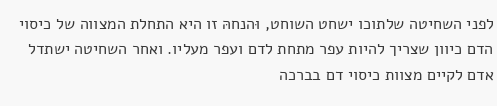לפני השחיטה שלתוכו ישחט השוחט, וּהנחהּ זו היא התחלת המצווה של כיסוי הדם כיוון שצריך להיות עפר מתחת לדם ועפר מעליו. ואחר השחיטה ישתדל אדם לקיים מצוות כיסוי דם בברכה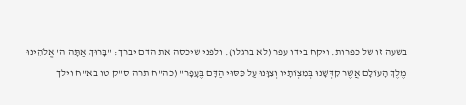בשעה זו של כפרות. ויקח בידו עפר (לא ברגלו). ולפני שיכסה את הדם יברך: "בָּרוּךְ אַתָּה ה' אֱלֹהֵינוּ מֶלֶךְ הָעוֹלָם אֲשֶׁר קִדְּשָׁנוּ בְּמִצְוֹתָיו וְצִוָּנוּ עַל כִּסּוּי הַדָּם בֶּעָפָר" (כה"ח תרה ס"ק טו בא"ח וילך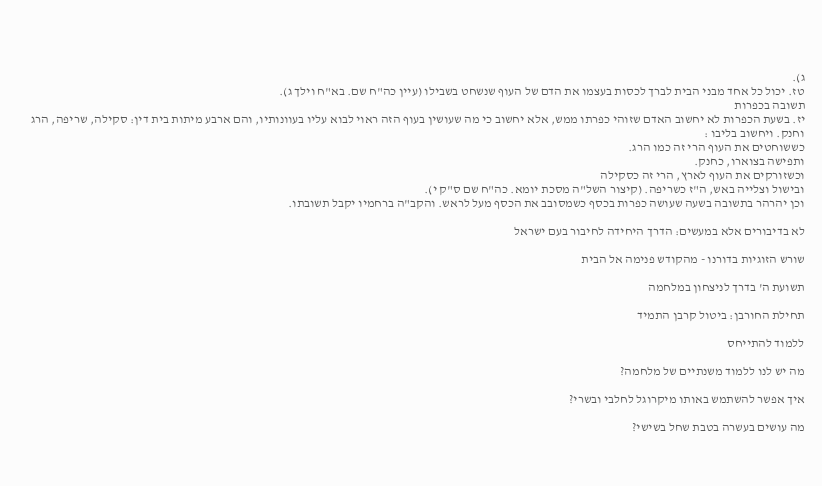ג).
טז. יכול כל אחד מבני הבית לברך לכסות בעצמו את הדם של העוף שנשחט בשבילו (עיין כה"ח שם. בא"ח וילך ג).
תשובה בכפרות
יז. בשעת הכפרות לא יחשוב האדם שזוהי כפרתו ממש, אלא יחשוב כי מה שעושין בעוף הזה ראוי לבוא עליו בעוונותיו, והם ארבע מיתות בית דין: סקילה, שריפה, הרג וחנק. ויחשוב בליבו :
כששוחטים את העוף הרי זה כמו הרג.
ותפישה בצוארו, כחנק.
וכשזורקים את העוף לארץ, הרי זה כסקילה
ובישול וצלייה באש, ה"ז כשריפה. (קיצור השל"ה מסכת יומא. כה"ח שם ס"ק י).
וכן יהרהר בתשובה בשעה שעושה כפרות בכסף כשמסובב את הכסף מעל לראש. והקב"ה ברחמיו יקבל תשובתו.

לא בדיבורים אלא במעשים: הדרך היחידה לחיבור בעם ישראל

שורש הזוגיות בדורנו - מהקודש פנימה אל הבית

תשועת ה' בדרך לניצחון במלחמה

תחילת החורבן: ביטול קרבן התמיד

ללמוד להתייחס

מה יש לנו ללמוד משנתיים של מלחמה?

איך אפשר להשתמש באותו מיקרוגל לחלבי ובשרי?

מה עושים בעשרה בטבת שחל בשישי?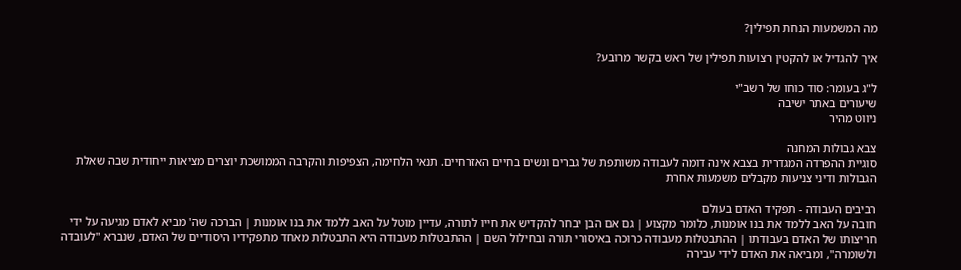מה המשמעות הנחת תפילין?

איך להגדיל או להקטין רצועות תפילין של ראש בקשר מרובע?

ל"ג בעומר: סוד כוחו של רשב"י
שיעורים באתר ישיבה
ניווט מהיר

צבא גבולות המחנה
סוגיית ההפרדה המגדרית בצבא אינה דומה לעבודה משותפת של גברים ונשים בחיים האזרחיים. תנאי הלחימה, הצפיפות והקרבה הממושכת יוצרים מציאות ייחודית שבה שאלת הגבולות ודיני צניעות מקבלים משמעות אחרת

רביבים העבודה - תפקיד האדם בעולם
חובה על האב ללמד את בנו אומנות, כלומר מקצוע | גם אם הבן יבחר להקדיש את חייו לתורה, עדיין מוטל על האב ללמד את בנו אומנות | הברכה שה' מביא לאדם מגיעה על ידי חריצותו של האדם בעבודתו | ההתבטלות מעבודה כרוכה באיסורי תורה ובחילול השם | ההתבטלות מעבודה היא התבטלות מאחד מתפקידיו היסודיים של האדם, שנברא "לעובדה ולשומרה", ומביאה את האדם לידי עבירה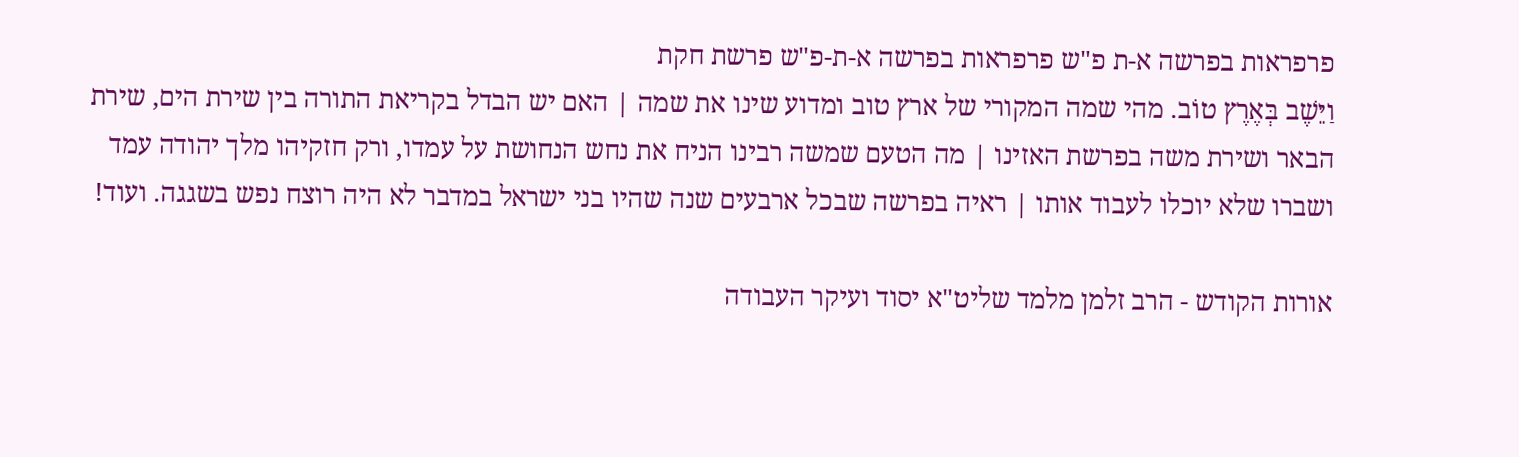פרפראות בפרשה א-ת פ"ש פרפראות בפרשה א-ת-פ"ש פרשת חקת
וַיֵּשֶׁב בְּאֶרֶץ טוֹב. מהי שמה המקורי של ארץ טוב ומדוע שינו את שמה | האם יש הבדל בקריאת התורה בין שירת הים, שירת הבאר ושירת משה בפרשת האזינו | מה הטעם שמשה רבינו הניח את נחש הנחושת על עמדו, ורק חזקיהו מלך יהודה עמד ושברו שלא יוכלו לעבוד אותו | ראיה בפרשה שבכל ארבעים שנה שהיו בני ישראל במדבר לא היה רוצח נפש בשגגה. ועוד!

אורות הקודש - הרב זלמן מלמד שליט"א יסוד ועיקר העבודה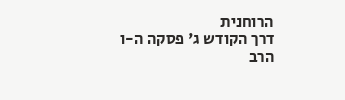הרוחנית
דרך הקודש ג' פסקה ה-ו
הרב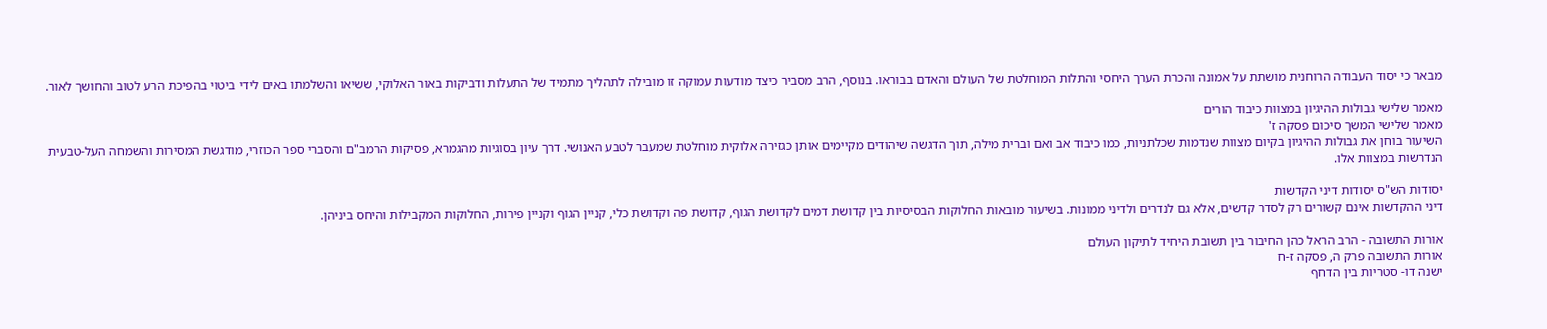מבאר כי יסוד העבודה הרוחנית מושתת על אמונה והכרת הערך היחסי והתלות המוחלטת של העולם והאדם בבוראו. בנוסף, הרב מסביר כיצד מודעות עמוקה זו מובילה לתהליך מתמיד של התעלות ודביקות באור האלוקי, ששיאו והשלמתו באים לידי ביטוי בהפיכת הרע לטוב והחושך לאור.

מאמר שלישי גבולות ההיגיון במצוות כיבוד הורים
מאמר שלישי המשך סיכום פסקה ז'
השיעור בוחן את גבולות ההיגיון בקיום מצוות שנדמות שכלתניות, כמו כיבוד אב ואם וברית מילה, תוך הדגשה שיהודים מקיימים אותן כגזירה אלוקית מוחלטת שמעבר לטבע האנושי. דרך עיון בסוגיות מהגמרא, פסיקות הרמב"ם והסברי ספר הכוזרי, מודגשת המסירות והשמחה העל-טבעית הנדרשות במצוות אלו.

יסודות הש"ס יסודות דיני הקדשות
דיני ההקדשות אינם קשורים רק לסדר קדשים, אלא גם לנדרים ולדיני ממונות. בשיעור מובאות החלוקות הבסיסיות בין קדושת דמים לקדושת הגוף, קדושת פה וקדושת כלי, קניין הגוף וקניין פירות, החלוקות המקבילות והיחס ביניהן.

אורות התשובה - הרב הראל כהן החיבור בין תשובת היחיד לתיקון העולם
אורות התשובה פרק ה, פסקה ז-ח
ישנה דו- סטריות בין הדחף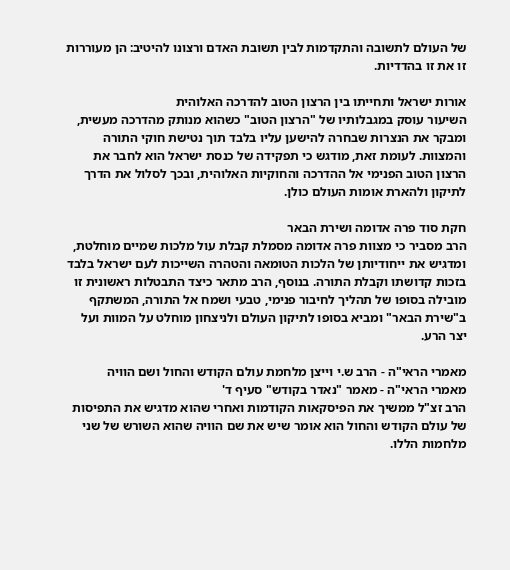של העולם לתשובה והתקדמות לבין תשובת האדם ורצונו להיטיב: הן מעוררות זו את זו בהדדיות.

אורות ישראל ותחייתו בין הרצון הטוב להדרכה האלוהית
השיעור עוסק במגבלותיו של "הרצון הטוב" כשהוא מנותק מהדרכה מעשית, ומבקר את הנצרות שבחרה להישען עליו בלבד תוך נטישת חוקי התורה והמצוות. לעומת זאת, מודגש כי תפקידה של כנסת ישראל הוא לחבר את הרצון הטוב הפנימי אל ההדרכה והחוקיות האלוהית, ובכך לסלול את הדרך לתיקון ולהארת אומות העולם כולן.

חקת סוד פרה אדומה ושירת הבאר
הרב מסביר כי מצוות פרה אדומה מסמלת קבלת עול מלכות שמיים מוחלטת, ומדגיש את ייחודיותן של הלכות הטומאה והטהרה השייכות לעם ישראל בלבד בזכות קדושתו וקבלת התורה. בנוסף, הרב מתאר כיצד התבטלות ראשונית זו מובילה בסופו של תהליך לחיבור פנימי, טבעי ושמח אל התורה, המשתקף ב"שירת הבאר" ומביא בסופו לתיקון העולם ולניצחון מוחלט על המוות ועל יצר הרע.

מאמרי הראי"ה - הרב ש.י וייצן מלחמת עולם הקודש והחול ושם הוויה
מאמרי הראי"ה - מאמר "נאדר בקודש" סעיף ד'
הרב זצ"ל ממשיך את הפיסקאות הקודמות ואחרי שהוא מדגיש את התפיסות של עולם הקודש והחול הוא אומר שיש את שם הוויה שהוא השורש של שני מלחמות הללו.